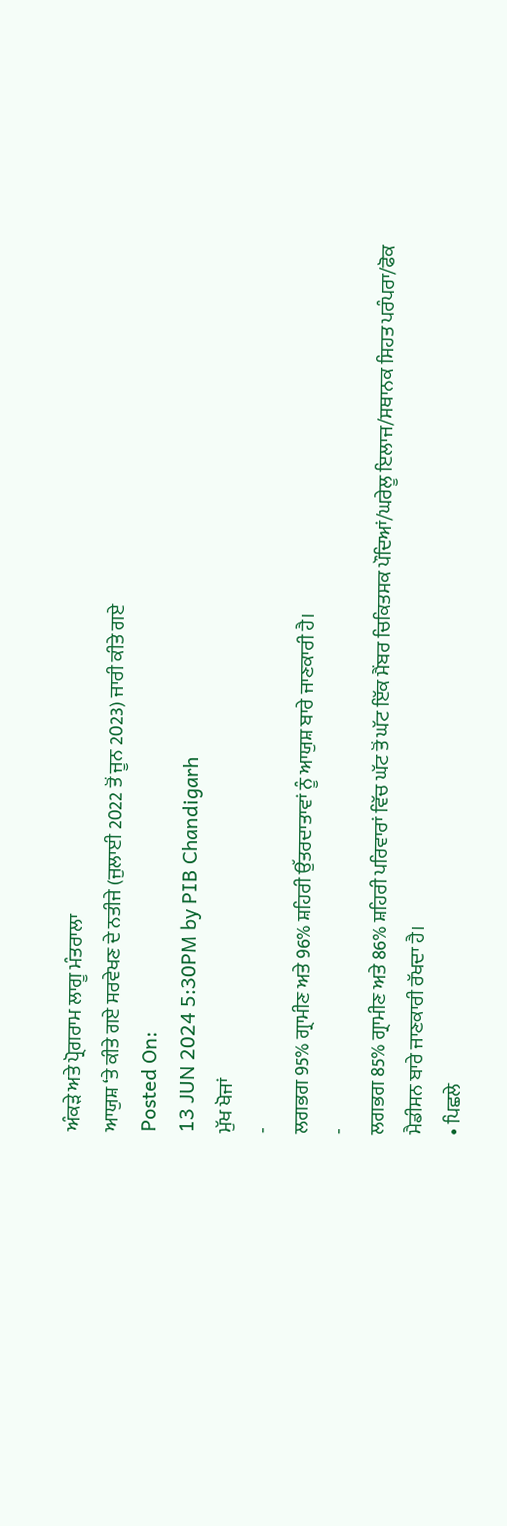ਅੰਕੜੇ ਅਤੇ ਪ੍ਰੋਗਰਾਮ ਲਾਗੂ ਮੰਤਰਾਲਾ
ਆਯੁਸ਼ ‘ਤੇ ਕੀਤੇ ਗਏ ਸਰਵੇਖਣ ਦੇ ਨਤੀਜੇ (ਜੁਲਾਈ 2022 ਤੋਂ ਜੂਨ 2023) ਜਾਰੀ ਕੀਤੇ ਗਏ
Posted On:
13 JUN 2024 5:30PM by PIB Chandigarh
ਮੁੱਖ ਖੋਜਾਂ
-
ਲਗਭਗ 95% ਗ੍ਰਾਮੀਣ ਅਤੇ 96% ਸ਼ਹਿਰੀ ਉੱਤਰਦਾਤਾਵਾਂ ਨੂੰ ਆਯੁਸ਼ ਬਾਰੇ ਜਾਣਕਾਰੀ ਹੈ।
-
ਲਗਭਗ 85% ਗ੍ਰਾਮੀਣ ਅਤੇ 86% ਸ਼ਹਿਰੀ ਪਰਿਵਾਰਾਂ ਵਿੱਚ ਘੱਟ ਤੋਂ ਘੱਟ ਇੱਕ ਮੈਂਬਰ ਚਿਕਿਤਸਕ ਪੌਦਿਆਂ/ਘਰੇਲੂ ਇਲਾਜ/ਸਥਾਨਕ ਸਿਹਤ ਪਰੰਪਰਾ/ਫੋਕ ਮੈਡੀਸਨ ਬਾਰੇ ਜਾਣਕਾਰੀ ਰੱਖਦਾ ਹੈ।
∙ ਪਿਛਲੇ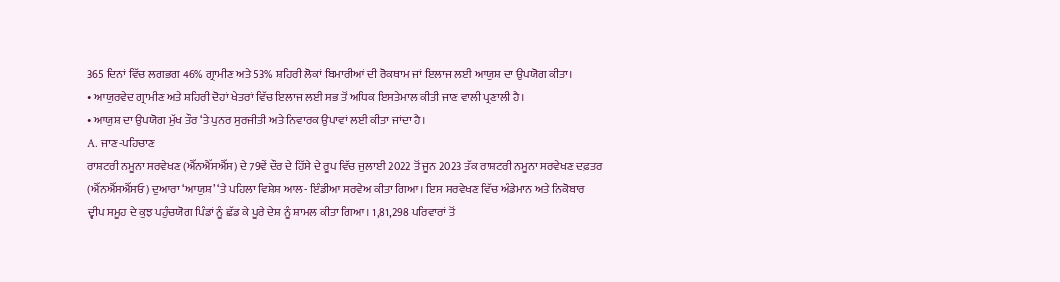365 ਦਿਨਾਂ ਵਿੱਚ ਲਗਭਗ 46% ਗ੍ਰਾਮੀਣ ਅਤੇ 53% ਸ਼ਹਿਰੀ ਲੋਕਾਂ ਬਿਮਾਰੀਆਂ ਦੀ ਰੋਕਥਾਮ ਜਾਂ ਇਲਾਜ ਲਈ ਆਯੁਸ਼ ਦਾ ਉਪਯੋਗ ਕੀਤਾ।
∙ ਆਯੁਰਵੇਦ ਗ੍ਰਾਮੀਣ ਅਤੇ ਸ਼ਹਿਰੀ ਦੋਹਾਂ ਖੇਤਰਾਂ ਵਿੱਚ ਇਲਾਜ ਲਈ ਸਭ ਤੋਂ ਅਧਿਕ ਇਸਤੇਮਾਲ ਕੀਤੀ ਜਾਣ ਵਾਲੀ ਪ੍ਰਣਾਲੀ ਹੈ।
∙ ਆਯੁਸ਼ ਦਾ ਉਪਯੋਗ ਮੁੱਖ ਤੌਰ ‘ਤੇ ਪੁਨਰ ਸੁਰਜੀਤੀ ਅਤੇ ਨਿਵਾਰਕ ਉਪਾਵਾਂ ਲਈ ਕੀਤਾ ਜਾਂਦਾ ਹੈ।
A. ਜਾਣ-ਪਹਿਚਾਣ
ਰਾਸ਼ਟਰੀ ਨਮੂਨਾ ਸਰਵੇਖਣ (ਐੱਨਐੱਸਐੱਸ) ਦੇ 79ਵੇਂ ਦੌਰ ਦੇ ਹਿੱਸੇ ਦੇ ਰੂਪ ਵਿੱਚ ਜੁਲਾਈ 2022 ਤੋਂ ਜੂਨ 2023 ਤੱਕ ਰਾਸ਼ਟਰੀ ਨਮੂਨਾ ਸਰਵੇਖਣ ਦਫ਼ਤਰ (ਐੱਨਐੱਸਐੱਸਓ) ਦੁਆਰਾ ‘ਆਯੁਸ਼’ ‘ਤੇ ਪਹਿਲਾ ਵਿਸ਼ੇਸ਼ ਆਲ- ਇੰਡੀਆ ਸਰਵੇਅ ਕੀਤਾ ਗਿਆ। ਇਸ ਸਰਵੇਖਣ ਵਿੱਚ ਅੰਡੇਮਾਨ ਅਤੇ ਨਿਕੋਬਾਰ ਦ੍ਵੀਪ ਸਮੂਹ ਦੇ ਕੁਝ ਪਹੁੰਚਯੋਗ ਪਿੰਡਾਂ ਨੂੰ ਛੱਡ ਕੇ ਪੂਰੇ ਦੇਸ਼ ਨੂੰ ਸ਼ਾਮਲ ਕੀਤਾ ਗਿਆ। 1,81,298 ਪਰਿਵਾਰਾਂ ਤੋਂ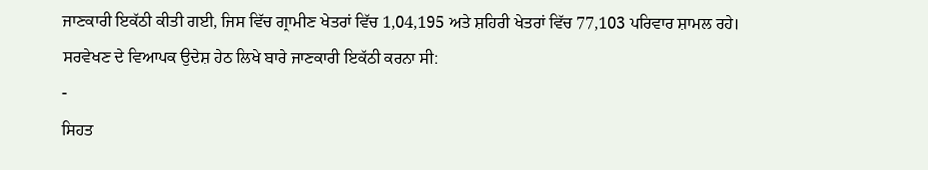ਜਾਣਕਾਰੀ ਇਕੱਠੀ ਕੀਤੀ ਗਈ, ਜਿਸ ਵਿੱਚ ਗ੍ਰਾਮੀਣ ਖੇਤਰਾਂ ਵਿੱਚ 1,04,195 ਅਤੇ ਸ਼ਹਿਰੀ ਖੇਤਰਾਂ ਵਿੱਚ 77,103 ਪਰਿਵਾਰ ਸ਼ਾਮਲ ਰਹੇ।
ਸਰਵੇਖਣ ਦੇ ਵਿਆਪਕ ਉਦੇਸ਼ ਹੇਠ ਲਿਖੇ ਬਾਰੇ ਜਾਣਕਾਰੀ ਇਕੱਠੀ ਕਰਨਾ ਸੀ:
-
ਸਿਹਤ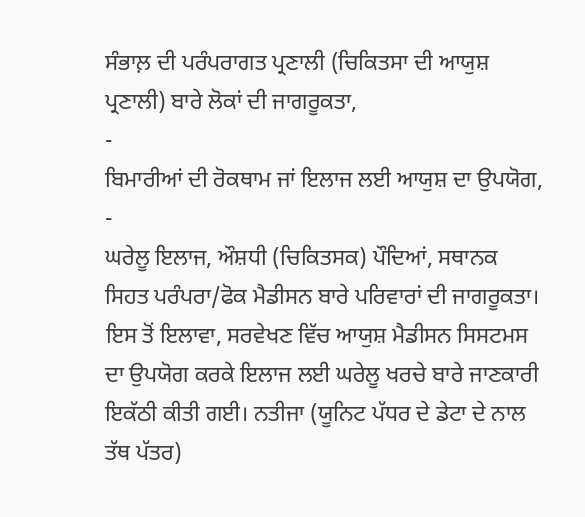ਸੰਭਾਲ਼ ਦੀ ਪਰੰਪਰਾਗਤ ਪ੍ਰਣਾਲੀ (ਚਿਕਿਤਸਾ ਦੀ ਆਯੁਸ਼ ਪ੍ਰਣਾਲੀ) ਬਾਰੇ ਲੋਕਾਂ ਦੀ ਜਾਗਰੂਕਤਾ,
-
ਬਿਮਾਰੀਆਂ ਦੀ ਰੋਕਥਾਮ ਜਾਂ ਇਲਾਜ ਲਈ ਆਯੁਸ਼ ਦਾ ਉਪਯੋਗ,
-
ਘਰੇਲੂ ਇਲਾਜ, ਔਸ਼ਧੀ (ਚਿਕਿਤਸਕ) ਪੌਦਿਆਂ, ਸਥਾਨਕ ਸਿਹਤ ਪਰੰਪਰਾ/ਫੋਕ ਮੈਡੀਸਨ ਬਾਰੇ ਪਰਿਵਾਰਾਂ ਦੀ ਜਾਗਰੂਕਤਾ।
ਇਸ ਤੋਂ ਇਲਾਵਾ, ਸਰਵੇਖਣ ਵਿੱਚ ਆਯੁਸ਼ ਮੈਡੀਸਨ ਸਿਸਟਮਸ ਦਾ ਉਪਯੋਗ ਕਰਕੇ ਇਲਾਜ ਲਈ ਘਰੇਲੂ ਖਰਚੇ ਬਾਰੇ ਜਾਣਕਾਰੀ ਇਕੱਠੀ ਕੀਤੀ ਗਈ। ਨਤੀਜਾ (ਯੂਨਿਟ ਪੱਧਰ ਦੇ ਡੇਟਾ ਦੇ ਨਾਲ ਤੱਥ ਪੱਤਰ)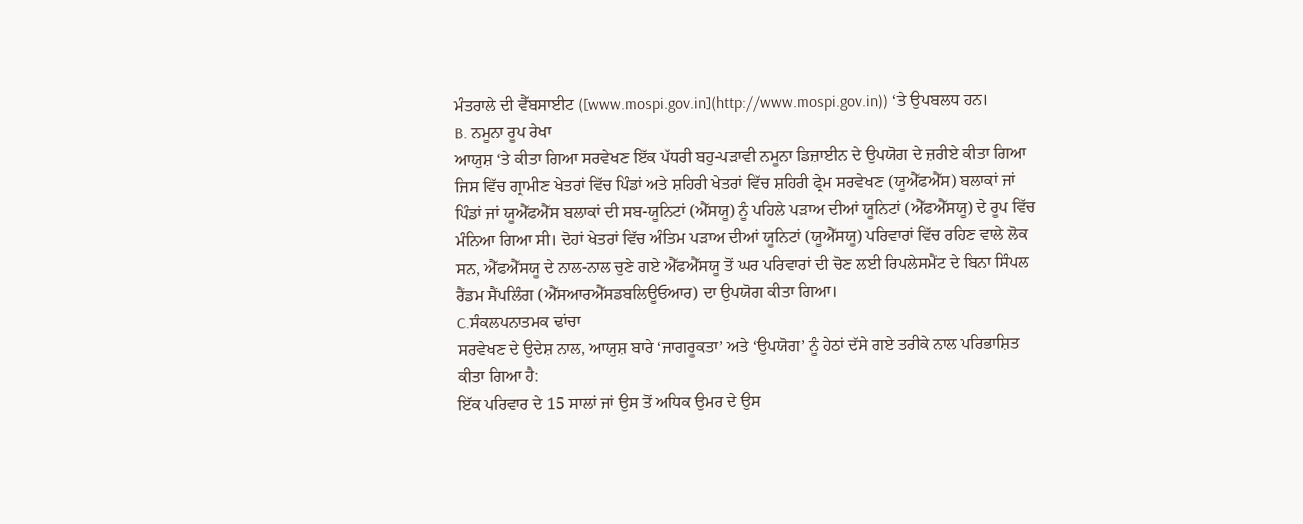ਮੰਤਰਾਲੇ ਦੀ ਵੈੱਬਸਾਈਟ ([www.mospi.gov.in](http://www.mospi.gov.in)) ‘ਤੇ ਉਪਬਲਧ ਹਨ।
B. ਨਮੂਨਾ ਰੂਪ ਰੇਖਾ
ਆਯੁਸ਼ ‘ਤੇ ਕੀਤਾ ਗਿਆ ਸਰਵੇਖਣ ਇੱਕ ਪੱਧਰੀ ਬਹੁ-ਪੜਾਵੀ ਨਮੂਨਾ ਡਿਜ਼ਾਈਨ ਦੇ ਉਪਯੋਗ ਦੇ ਜ਼ਰੀਏ ਕੀਤਾ ਗਿਆ ਜਿਸ ਵਿੱਚ ਗ੍ਰਾਮੀਣ ਖੇਤਰਾਂ ਵਿੱਚ ਪਿੰਡਾਂ ਅਤੇ ਸ਼ਹਿਰੀ ਖੇਤਰਾਂ ਵਿੱਚ ਸ਼ਹਿਰੀ ਫ੍ਰੇਮ ਸਰਵੇਖਣ (ਯੂਐੱਫਐੱਸ) ਬਲਾਕਾਂ ਜਾਂ ਪਿੰਡਾਂ ਜਾਂ ਯੂਐੱਫਐੱਸ ਬਲਾਕਾਂ ਦੀ ਸਬ-ਯੂਨਿਟਾਂ (ਐੱਸਯੂ) ਨੂੰ ਪਹਿਲੇ ਪੜਾਅ ਦੀਆਂ ਯੂਨਿਟਾਂ (ਐੱਫਐੱਸਯੂ) ਦੇ ਰੂਪ ਵਿੱਚ ਮੰਨਿਆ ਗਿਆ ਸੀ। ਦੋਹਾਂ ਖੇਤਰਾਂ ਵਿੱਚ ਅੰਤਿਮ ਪੜਾਅ ਦੀਆਂ ਯੂਨਿਟਾਂ (ਯੂਐੱਸਯੂ) ਪਰਿਵਾਰਾਂ ਵਿੱਚ ਰਹਿਣ ਵਾਲੇ ਲੋਕ ਸਨ, ਐੱਫਐੱਸਯੂ ਦੇ ਨਾਲ-ਨਾਲ ਚੁਣੇ ਗਏ ਐੱਫਐੱਸਯੂ ਤੋਂ ਘਰ ਪਰਿਵਾਰਾਂ ਦੀ ਚੋਣ ਲਈ ਰਿਪਲੇਸਮੈਂਟ ਦੇ ਬਿਨਾ ਸਿੰਪਲ ਰੈਂਡਮ ਸੈਂਪਲਿੰਗ (ਐੱਸਆਰਐੱਸਡਬਲਿਊਓਆਰ) ਦਾ ਉਪਯੋਗ ਕੀਤਾ ਗਿਆ।
C.ਸੰਕਲਪਨਾਤਮਕ ਢਾਂਚਾ
ਸਰਵੇਖਣ ਦੇ ਉਦੇਸ਼ ਨਾਲ, ਆਯੁਸ਼ ਬਾਰੇ ‘ਜਾਗਰੂਕਤਾ’ ਅਤੇ ‘ਉਪਯੋਗ’ ਨੂੰ ਹੇਠਾਂ ਦੱਸੇ ਗਏ ਤਰੀਕੇ ਨਾਲ ਪਰਿਭਾਸ਼ਿਤ ਕੀਤਾ ਗਿਆ ਹੈ:
ਇੱਕ ਪਰਿਵਾਰ ਦੇ 15 ਸਾਲਾਂ ਜਾਂ ਉਸ ਤੋਂ ਅਧਿਕ ਉਮਰ ਦੇ ਉਸ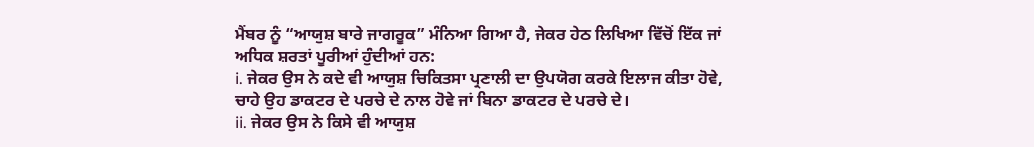ਮੈਂਬਰ ਨੂੰ “ਆਯੁਸ਼ ਬਾਰੇ ਜਾਗਰੂਕ” ਮੰਨਿਆ ਗਿਆ ਹੈ, ਜੇਕਰ ਹੇਠ ਲਿਖਿਆ ਵਿੱਚੋਂ ਇੱਕ ਜਾਂ ਅਧਿਕ ਸ਼ਰਤਾਂ ਪੂਰੀਆਂ ਹੁੰਦੀਆਂ ਹਨ:
i. ਜੇਕਰ ਉਸ ਨੇ ਕਦੇ ਵੀ ਆਯੁਸ਼ ਚਿਕਿਤਸਾ ਪ੍ਰਣਾਲੀ ਦਾ ਉਪਯੋਗ ਕਰਕੇ ਇਲਾਜ ਕੀਤਾ ਹੋਵੇ, ਚਾਹੇ ਉਹ ਡਾਕਟਰ ਦੇ ਪਰਚੇ ਦੇ ਨਾਲ ਹੋਵੇ ਜਾਂ ਬਿਨਾ ਡਾਕਟਰ ਦੇ ਪਰਚੇ ਦੇ।
ii. ਜੇਕਰ ਉਸ ਨੇ ਕਿਸੇ ਵੀ ਆਯੁਸ਼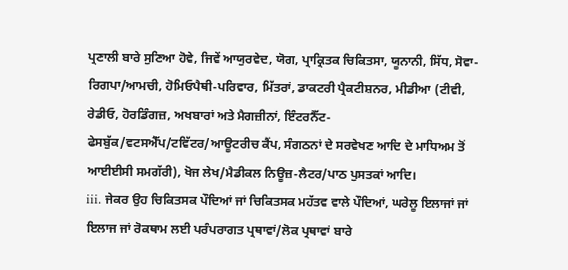ਪ੍ਰਣਾਲੀ ਬਾਰੇ ਸੁਣਿਆ ਹੋਵੇ, ਜਿਵੇਂ ਆਯੁਰਵੇਦ, ਯੋਗ, ਪ੍ਰਾਕ੍ਰਿਤਕ ਚਿਕਿਤਸਾ, ਯੂਨਾਨੀ, ਸਿੱਧ, ਸੋਵਾ-ਰਿਗਪਾ/ਆਮਚੀ, ਹੋਮਿਓਪੈਥੀ-ਪਰਿਵਾਰ, ਮਿੱਤਰਾਂ, ਡਾਕਟਰੀ ਪ੍ਰੈਕਟੀਸ਼ਨਰ, ਮੀਡੀਆ (ਟੀਵੀ, ਰੇਡੀਓ, ਹੋਰਡਿੰਗਜ਼, ਅਖਬਾਰਾਂ ਅਤੇ ਮੈਗਜ਼ੀਨਾਂ, ਇੰਟਰਨੈੱਟ-ਫੇਸਬੁੱਕ/ਵਟਸਐੱਪ/ਟਵਿੱਟਰ/ਆਊਟਰੀਚ ਕੈਂਪ, ਸੰਗਠਨਾਂ ਦੇ ਸਰਵੇਖਣ ਆਦਿ ਦੇ ਮਾਧਿਅਮ ਤੋਂ ਆਈਈਸੀ ਸਮਗੱਰੀ), ਖੋਜ ਲੇਖ/ਮੈਡੀਕਲ ਨਿਊਜ਼-ਲੈਟਰ/ਪਾਠ ਪੁਸਤਕਾਂ ਆਦਿ।
iii. ਜੇਕਰ ਉਹ ਚਿਕਿਤਸਕ ਪੌਦਿਆਂ ਜਾਂ ਚਿਕਿਤਸਕ ਮਹੱਤਵ ਵਾਲੇ ਪੌਦਿਆਂ, ਘਰੇਲੂ ਇਲਾਜਾਂ ਜਾਂ ਇਲਾਜ ਜਾਂ ਰੋਕਥਾਮ ਲਈ ਪਰੰਪਰਾਗਤ ਪ੍ਰਥਾਵਾਂ/ਲੋਕ ਪ੍ਰਥਾਵਾਂ ਬਾਰੇ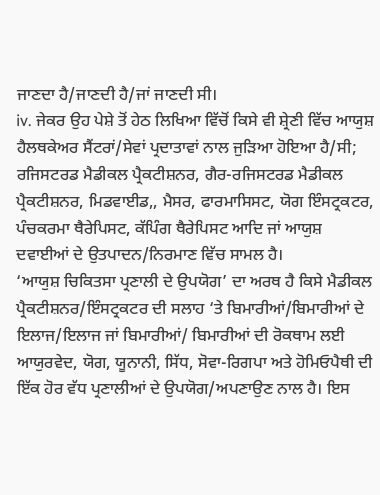ਜਾਣਦਾ ਹੈ/ਜਾਣਦੀ ਹੈ/ਜਾਂ ਜਾਣਦੀ ਸੀ।
iv. ਜੇਕਰ ਉਹ ਪੇਸ਼ੇ ਤੋਂ ਹੇਠ ਲਿਖਿਆ ਵਿੱਚੋਂ ਕਿਸੇ ਵੀ ਸ਼੍ਰੇਣੀ ਵਿੱਚ ਆਯੁਸ਼ ਹੈਲਥਕੇਅਰ ਸੈਂਟਰਾਂ/ਸੇਵਾਂ ਪ੍ਰਦਾਤਾਵਾਂ ਨਾਲ ਜੁੜਿਆ ਹੋਇਆ ਹੈ/ਸੀ; ਰਜਿਸਟਰਡ ਮੈਡੀਕਲ ਪ੍ਰੈਕਟੀਸ਼ਨਰ, ਗੈਰ-ਰਜਿਸਟਰਡ ਮੈਡੀਕਲ ਪ੍ਰੈਕਟੀਸ਼ਨਰ, ਮਿਡਵਾਈਡ,, ਮੈਸਰ, ਫਾਰਮਾਸਿਸਟ, ਯੋਗ ਇੰਸਟ੍ਰਕਟਰ, ਪੰਚਕਰਮਾ ਥੈਰੇਪਿਸਟ, ਕੱਪਿੰਗ ਥੈਰੇਪਿਸਟ ਆਦਿ ਜਾਂ ਆਯੁਸ਼ ਦਵਾਈਆਂ ਦੇ ਉਤਪਾਦਨ/ਨਿਰਮਾਣ ਵਿੱਚ ਸਾਮਲ ਹੈ।
‘ਆਯੁਸ਼ ਚਿਕਿਤਸਾ ਪ੍ਰਣਾਲੀ ਦੇ ਉਪਯੋਗ’ ਦਾ ਅਰਥ ਹੈ ਕਿਸੇ ਮੈਡੀਕਲ ਪ੍ਰੈਕਟੀਸ਼ਨਰ/ਇੰਸਟ੍ਰਕਟਰ ਦੀ ਸਲਾਹ ‘ਤੇ ਬਿਮਾਰੀਆਂ/ਬਿਮਾਰੀਆਂ ਦੇ ਇਲਾਜ/ਇਲਾਜ ਜਾਂ ਬਿਮਾਰੀਆਂ/ ਬਿਮਾਰੀਆਂ ਦੀ ਰੋਕਥਾਮ ਲਈ ਆਯੁਰਵੇਦ, ਯੋਗ, ਯੂਨਾਨੀ, ਸਿੱਧ, ਸੋਵਾ-ਰਿਗਪਾ ਅਤੇ ਹੋਮਿਓਪੈਥੀ ਦੀ ਇੱਕ ਹੋਰ ਵੱਧ ਪ੍ਰਣਾਲੀਆਂ ਦੇ ਉਪਯੋਗ/ਅਪਣਾਉਣ ਨਾਲ ਹੈ। ਇਸ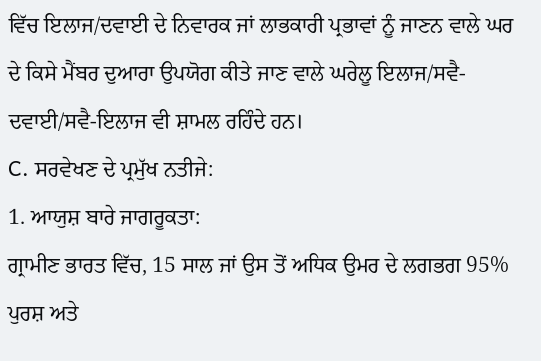ਵਿੱਚ ਇਲਾਜ/ਦਵਾਈ ਦੇ ਨਿਵਾਰਕ ਜਾਂ ਲਾਭਕਾਰੀ ਪ੍ਰਭਾਵਾਂ ਨੂੰ ਜਾਣਨ ਵਾਲੇ ਘਰ ਦੇ ਕਿਸੇ ਮੈਂਬਰ ਦੁਆਰਾ ਉਪਯੋਗ ਕੀਤੇ ਜਾਣ ਵਾਲੇ ਘਰੇਲੂ ਇਲਾਜ/ਸਵੈ-ਦਵਾਈ/ਸਵੈ-ਇਲਾਜ ਵੀ ਸ਼ਾਮਲ ਰਹਿੰਦੇ ਹਨ।
C. ਸਰਵੇਖਣ ਦੇ ਪ੍ਰਮੁੱਖ ਨਤੀਜੇ:
1. ਆਯੁਸ਼ ਬਾਰੇ ਜਾਗਰੂਕਤਾ:
ਗ੍ਰਾਮੀਣ ਭਾਰਤ ਵਿੱਚ, 15 ਸਾਲ ਜਾਂ ਉਸ ਤੋਂ ਅਧਿਕ ਉਮਰ ਦੇ ਲਗਭਗ 95% ਪੁਰਸ਼ ਅਤੇ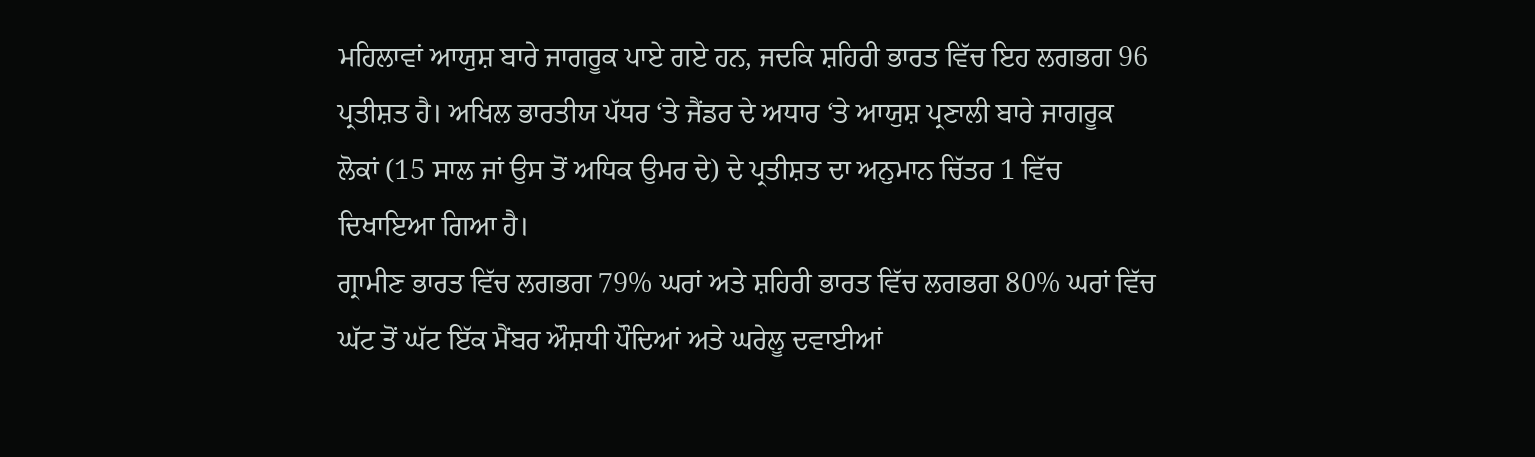ਮਹਿਲਾਵਾਂ ਆਯੁਸ਼ ਬਾਰੇ ਜਾਗਰੂਕ ਪਾਏ ਗਏ ਹਨ, ਜਦਕਿ ਸ਼ਹਿਰੀ ਭਾਰਤ ਵਿੱਚ ਇਹ ਲਗਭਗ 96 ਪ੍ਰਤੀਸ਼ਤ ਹੈ। ਅਖਿਲ ਭਾਰਤੀਯ ਪੱਧਰ ‘ਤੇ ਜੈਂਡਰ ਦੇ ਅਧਾਰ ‘ਤੇ ਆਯੁਸ਼ ਪ੍ਰਣਾਲੀ ਬਾਰੇ ਜਾਗਰੂਕ ਲੋਕਾਂ (15 ਸਾਲ ਜਾਂ ਉਸ ਤੋਂ ਅਧਿਕ ਉਮਰ ਦੇ) ਦੇ ਪ੍ਰਤੀਸ਼ਤ ਦਾ ਅਨੁਮਾਨ ਚਿੱਤਰ 1 ਵਿੱਚ ਦਿਖਾਇਆ ਗਿਆ ਹੈ।
ਗ੍ਰਾਮੀਣ ਭਾਰਤ ਵਿੱਚ ਲਗਭਗ 79% ਘਰਾਂ ਅਤੇ ਸ਼ਹਿਰੀ ਭਾਰਤ ਵਿੱਚ ਲਗਭਗ 80% ਘਰਾਂ ਵਿੱਚ ਘੱਟ ਤੋਂ ਘੱਟ ਇੱਕ ਮੈਂਬਰ ਔਸ਼ਧੀ ਪੌਦਿਆਂ ਅਤੇ ਘਰੇਲੂ ਦਵਾਈਆਂ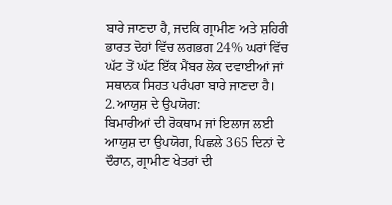ਬਾਰੇ ਜਾਣਦਾ ਹੈ, ਜਦਕਿ ਗ੍ਰਾਮੀਣ ਅਤੇ ਸ਼ਹਿਰੀ ਭਾਰਤ ਦੋਹਾਂ ਵਿੱਚ ਲਗਭਗ 24% ਘਰਾਂ ਵਿੱਚ ਘੱਟ ਤੋਂ ਘੱਟ ਇੱਕ ਮੈਂਬਰ ਲੋਕ ਦਵਾਈਆਂ ਜਾਂ ਸਥਾਨਕ ਸਿਹਤ ਪਰੰਪਰਾ ਬਾਰੇ ਜਾਣਦਾ ਹੈ।
2.ਆਯੁਸ਼ ਦੇ ਉਪਯੋਗ:
ਬਿਮਾਰੀਆਂ ਦੀ ਰੋਕਥਾਮ ਜਾਂ ਇਲਾਜ ਲਈ ਆਯੁਸ਼ ਦਾ ਉਪਯੋਗ, ਪਿਛਲੇ 365 ਦਿਨਾਂ ਦੇ ਦੌਰਾਨ, ਗ੍ਰਾਮੀਣ ਖੇਤਰਾਂ ਦੀ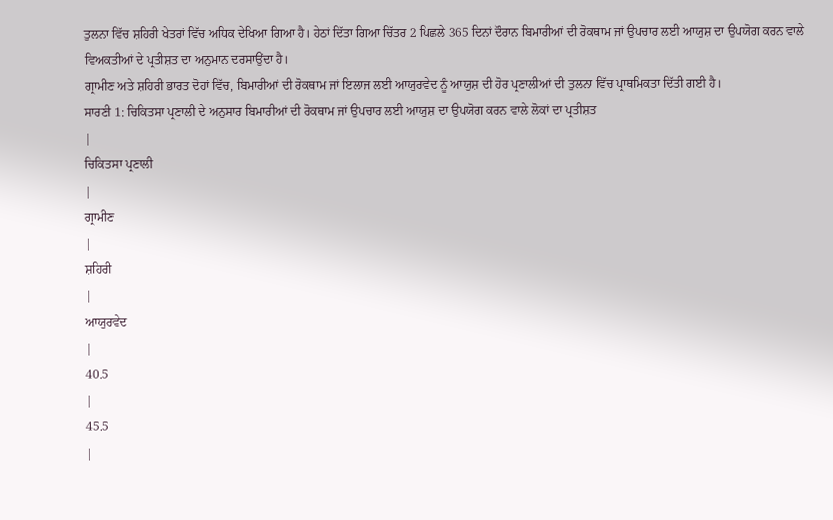ਤੁਲਨਾ ਵਿੱਚ ਸ਼ਹਿਰੀ ਖੇਤਰਾਂ ਵਿੱਚ ਅਧਿਕ ਦੇਖਿਆ ਗਿਆ ਹੈ। ਹੇਠਾਂ ਦਿੱਤਾ ਗਿਆ ਚਿੱਤਰ 2 ਪਿਛਲੇ 365 ਦਿਨਾਂ ਦੌਰਾਨ ਬਿਮਾਰੀਆਂ ਦੀ ਰੋਕਥਾਮ ਜਾਂ ਉਪਚਾਰ ਲਈ ਆਯੁਸ਼ ਦਾ ਉਪਯੋਗ ਕਰਨ ਵਾਲੇ ਵਿਅਕਤੀਆਂ ਦੇ ਪ੍ਰਤੀਸ਼ਤ ਦਾ ਅਨੁਮਾਨ ਦਰਸਾਉਂਦਾ ਹੈ।
ਗ੍ਰਾਮੀਣ ਅਤੇ ਸ਼ਹਿਰੀ ਭਾਰਤ ਦੋਹਾਂ ਵਿੱਚ, ਬਿਮਾਰੀਆਂ ਦੀ ਰੋਕਥਾਮ ਜਾਂ ਇਲਾਜ ਲਈ ਆਯੁਰਵੇਦ ਨੂੰ ਆਯੁਸ਼ ਦੀ ਹੋਰ ਪ੍ਰਣਾਲੀਆਂ ਦੀ ਤੁਲਨਾ ਵਿੱਚ ਪ੍ਰਾਥਮਿਕਤਾ ਦਿੱਤੀ ਗਈ ਹੈ।
ਸਾਰਣੀ 1: ਚਿਕਿਤਸਾ ਪ੍ਰਣਾਲੀ ਦੇ ਅਨੁਸਾਰ ਬਿਮਾਰੀਆਂ ਦੀ ਰੋਕਥਾਮ ਜਾਂ ਉਪਚਾਰ ਲਈ ਆਯੁਸ਼ ਦਾ ਉਪਯੋਗ ਕਰਨ ਵਾਲੇ ਲੋਕਾਂ ਦਾ ਪ੍ਰਤੀਸ਼ਤ
|
ਚਿਕਿਤਸਾ ਪ੍ਰਣਾਲੀ
|
ਗ੍ਰਾਮੀਣ
|
ਸ਼ਹਿਰੀ
|
ਆਯੁਰਵੇਦ
|
40.5
|
45.5
|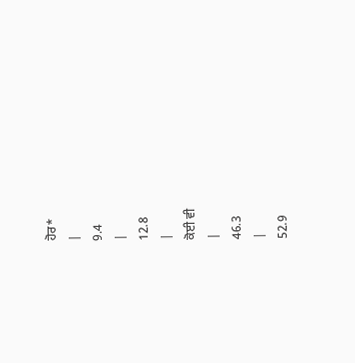ਹੋਰ*
|
9.4
|
12.8
|
ਕੋਈ ਵੀ
|
46.3
|
52.9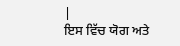|
ਇਸ ਵਿੱਚ ਯੋਗ ਅਤੇ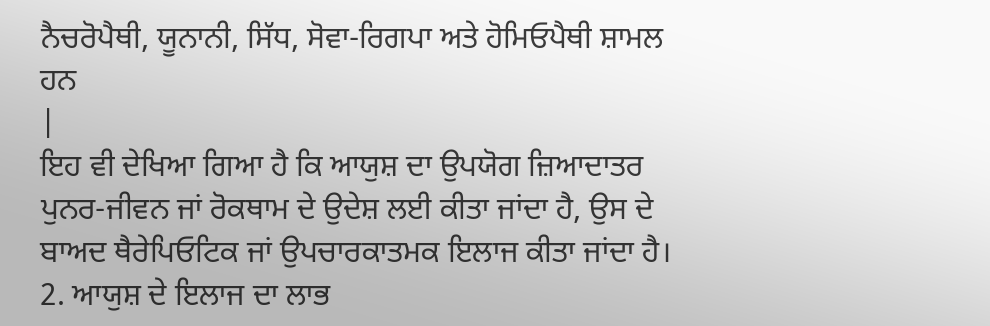ਨੈਚਰੋਪੈਥੀ, ਯੂਨਾਨੀ, ਸਿੱਧ, ਸੋਵਾ-ਰਿਗਪਾ ਅਤੇ ਹੋਮਿਓਪੈਥੀ ਸ਼ਾਮਲ ਹਨ
|
ਇਹ ਵੀ ਦੇਖਿਆ ਗਿਆ ਹੈ ਕਿ ਆਯੁਸ਼ ਦਾ ਉਪਯੋਗ ਜ਼ਿਆਦਾਤਰ ਪੁਨਰ-ਜੀਵਨ ਜਾਂ ਰੋਕਥਾਮ ਦੇ ਉਦੇਸ਼ ਲਈ ਕੀਤਾ ਜਾਂਦਾ ਹੈ, ਉਸ ਦੇ ਬਾਅਦ ਥੈਰੇਪਿਓਟਿਕ ਜਾਂ ਉਪਚਾਰਕਾਤਮਕ ਇਲਾਜ ਕੀਤਾ ਜਾਂਦਾ ਹੈ।
2. ਆਯੁਸ਼ ਦੇ ਇਲਾਜ ਦਾ ਲਾਭ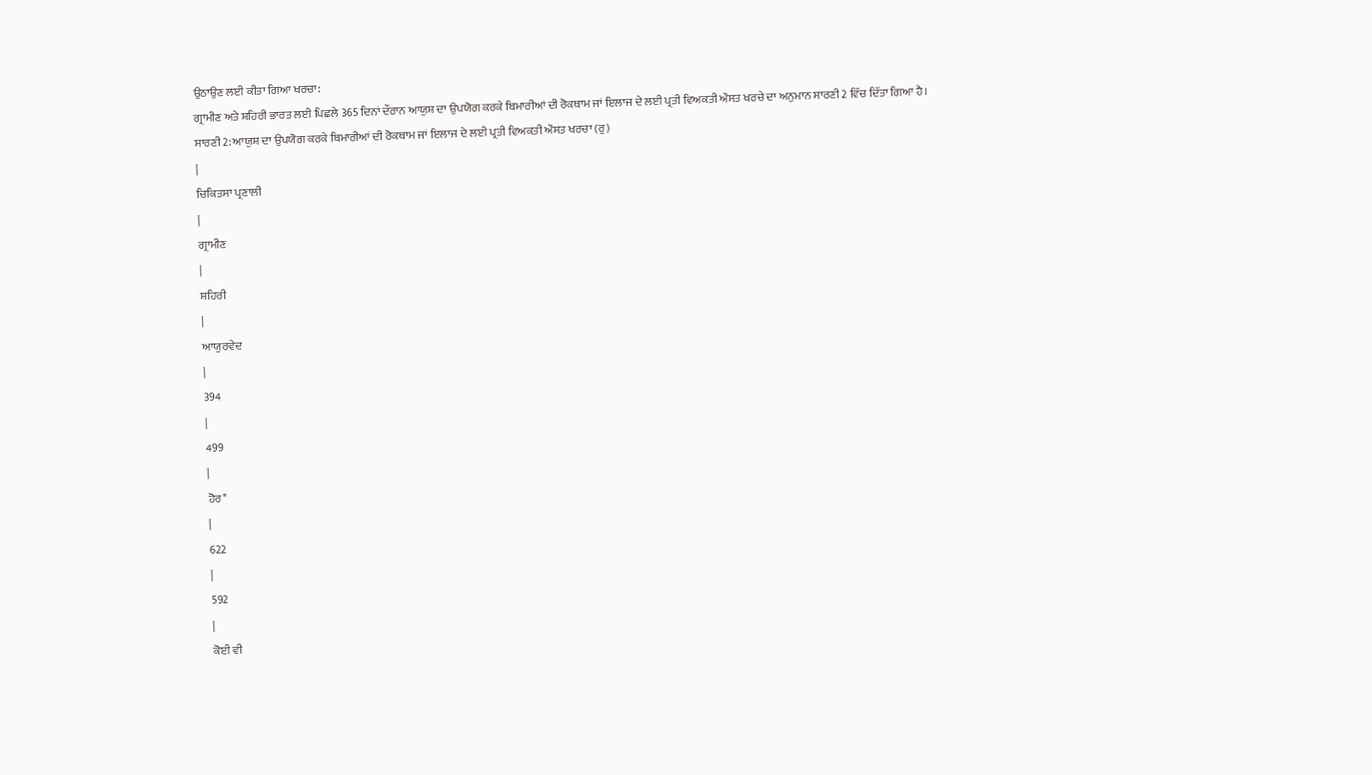ਉਠਾਉਣ ਲਈ ਕੀਤਾ ਗਿਆ ਖਰਚਾ:
ਗ੍ਰਾਮੀਣ ਅਤੇ ਸ਼ਹਿਰੀ ਭਾਰਤ ਲਈ ਪਿਛਲੇ 365 ਦਿਨਾਂ ਦੌਰਾਨ ਆਯੁਸ਼ ਦਾ ਉਪਯੋਗ ਕਰਕੇ ਬਿਮਾਰੀਆਂ ਦੀ ਰੋਕਥਾਮ ਜਾਂ ਇਲਾਜ ਦੇ ਲਈ ਪ੍ਰਤੀ ਵਿਅਕਤੀ ਔਸਤ ਖਰਚੇ ਦਾ ਅਨੁਮਾਨ ਸਾਰਣੀ 2 ਵਿੱਚ ਦਿੱਤਾ ਗਿਆ ਹੈ।
ਸਾਰਣੀ 2: ਆਯੁਸ਼ ਦਾ ਉਪਯੋਗ ਕਰਕੇ ਬਿਮਾਰੀਆਂ ਦੀ ਰੋਕਥਾਮ ਜਾਂ ਇਲਾਜ ਦੇ ਲਈ ਪ੍ਰਤੀ ਵਿਅਕਤੀ ਔਸਤ ਖਰਚਾ (ਰੁ)
|
ਚਿਕਿਤਸਾ ਪ੍ਰਣਾਲੀ
|
ਗ੍ਰਾਮੀਣ
|
ਸ਼ਹਿਰੀ
|
ਆਯੁਰਵੇਦ
|
394
|
499
|
ਹੋਰ*
|
622
|
592
|
ਕੋਈ ਵੀ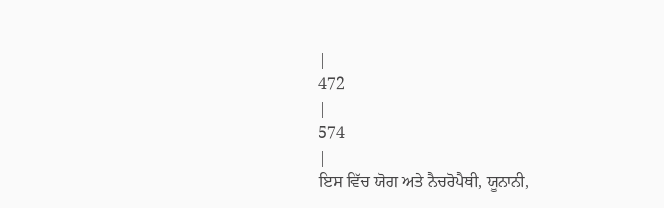|
472
|
574
|
ਇਸ ਵਿੱਚ ਯੋਗ ਅਤੇ ਨੈਚਰੋਪੈਥੀ, ਯੂਨਾਨੀ,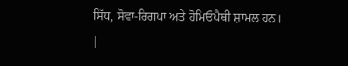ਸਿੱਧ, ਸੋਵਾ-ਰਿਗਪਾ ਅਤੇ ਹੋਮਿਓਪੈਥੀ ਸ਼ਾਮਲ ਹਨ।
|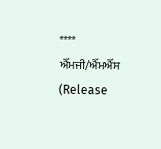****
ਐੱਮਜੀ/ਐੱਮਐੱਸ
(Release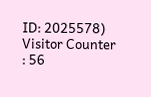ID: 2025578)
Visitor Counter : 56